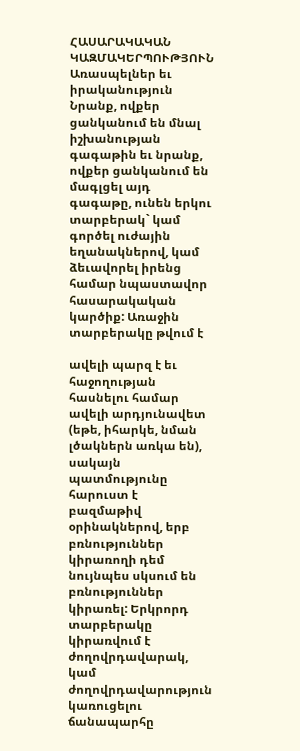ՀԱՍԱՐԱԿԱԿԱՆ ԿԱԶՄԱԿԵՐՊՈՒԹՅՈՒՆ
Առասպելներ եւ իրականություն
Նրանք, ովքեր ցանկանում են մնալ իշխանության գագաթին եւ նրանք, ովքեր ցանկանում են
մագլցել այդ գագաթը, ունեն երկու տարբերակ` կամ գործել ուժային եղանակներով, կամ
ձեւավորել իրենց համար նպաստավոր հասարակական կարծիք: Առաջին տարբերակը թվում է

ավելի պարզ է եւ հաջողության հասնելու համար ավելի արդյունավետ (եթե, իհարկե, նման
լծակներն առկա են), սակայն պատմությունը հարուստ է բազմաթիվ օրինակներով, երբ
բռնություններ կիրառողի դեմ նույնպես սկսում են բռնություններ կիրառել: Երկրորդ
տարբերակը կիրառվում է ժողովրդավարակ, կամ ժողովրդավարություն կառուցելու ճանապարհը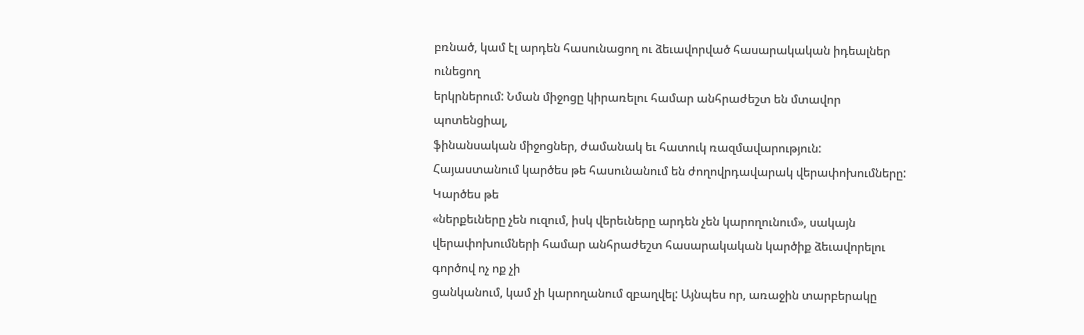բռնած, կամ էլ արդեն հասունացող ու ձեւավորված հասարակական իդեալներ ունեցող
երկրներում: Նման միջոցը կիրառելու համար անհրաժեշտ են մտավոր պոտենցիալ,
ֆինանսական միջոցներ, ժամանակ եւ հատուկ ռազմավարություն:
Հայաստանում կարծես թե հասունանում են ժողովրդավարակ վերափոխումները: Կարծես թե
«ներքեւները չեն ուզում, իսկ վերեւները արդեն չեն կարողունում», սակայն
վերափոխումների համար անհրաժեշտ հասարակական կարծիք ձեւավորելու գործով ոչ ոք չի
ցանկանում, կամ չի կարողանում զբաղվել: Այնպես որ, առաջին տարբերակը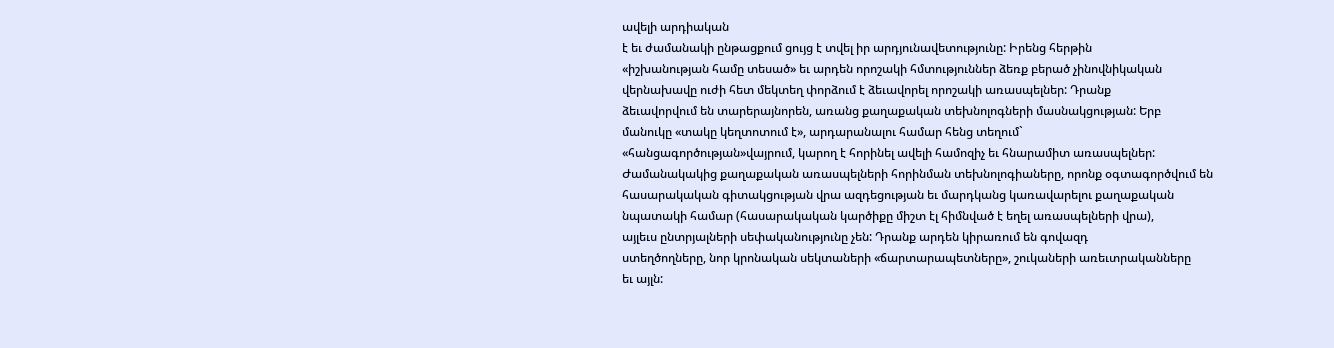ավելի արդիական
է եւ ժամանակի ընթացքում ցույց է տվել իր արդյունավետությունը: Իրենց հերթին
«իշխանության համը տեսած» եւ արդեն որոշակի հմտություններ ձեռք բերած չինովնիկական
վերնախավը ուժի հետ մեկտեղ փորձում է ձեւավորել որոշակի առասպելներ: Դրանք
ձեւավորվում են տարերայնորեն, առանց քաղաքական տեխնոլոգների մասնակցության: Երբ
մանուկը «տակը կեղտոտում է», արդարանալու համար հենց տեղում`
«հանցագործության»վայրում, կարող է հորինել ավելի համոզիչ եւ հնարամիտ առասպելներ:
Ժամանակակից քաղաքական առասպելների հորինման տեխնոլոգիաները, որոնք օգտագործվում են
հասարակական գիտակցության վրա ազդեցության եւ մարդկանց կառավարելու քաղաքական
նպատակի համար (հասարակական կարծիքը միշտ էլ հիմնված է եղել առասպելների վրա),
այլեւս ընտրյալների սեփականությունը չեն: Դրանք արդեն կիրառում են գովազդ
ստեղծողները, նոր կրոնական սեկտաների «ճարտարապետները», շուկաների առեւտրականները
եւ այլն: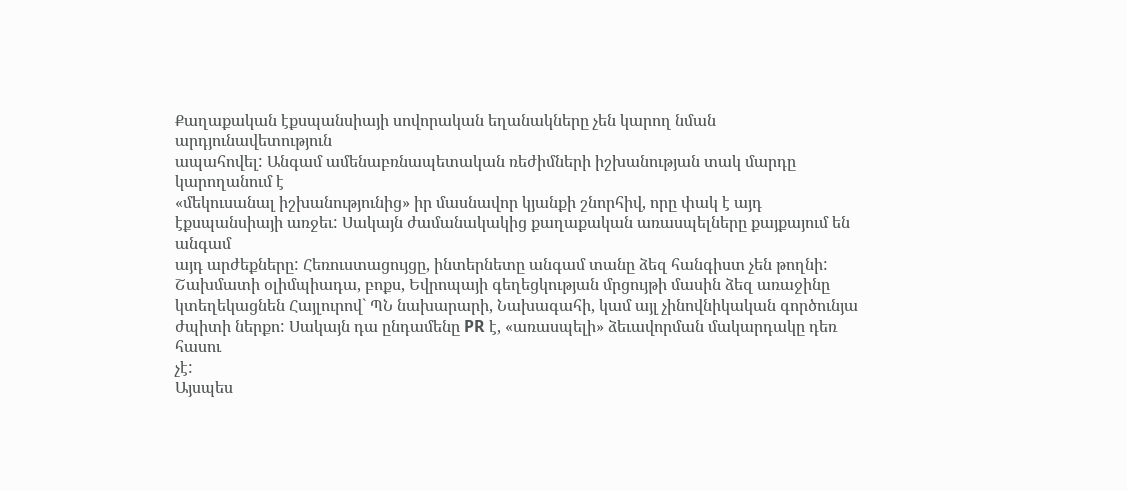Քաղաքական էքսպանսիայի սովորական եղանակները չեն կարող նման արդյունավետություն
ապահովել: Անգամ ամենաբռնապետական ռեժիմների իշխանության տակ մարդը կարողանում է
«մեկուսանալ իշխանությունից» իր մասնավոր կյանքի շնորհիվ, որը փակ է այդ
էքսպանսիայի առջեւ: Սակայն ժամանակակից քաղաքական առասպելները քայքայում են անգամ
այդ արժեքները: Հեռուստացույցը, ինտերնետը անգամ տանը ձեզ հանգիստ չեն թողնի:
Շախմատի օլիմպիադա, բոքս, Եվրոպայի գեղեցկության մրցույթի մասին ձեզ առաջինը
կտեղեկացնեն Հայլուրով` ՊՆ նախարարի, Նախագահի, կամ այլ չինովնիկական գործունյա
ժպիտի ներքո: Սակայն դա ընդամենը PR է, «առասպելի» ձեւավորման մակարդակը դեռ հասու
չէ:
Այսպես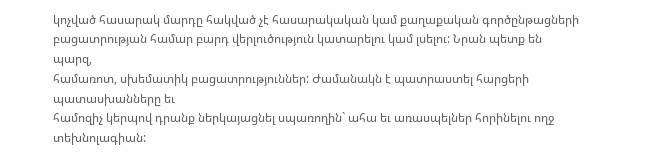կոչված հասարակ մարդը հակված չէ հասարակական կամ քաղաքական գործընթացների
բացատրության համար բարդ վերլուծություն կատարելու կամ լսելու: Նրան պետք են պարզ,
համառոտ, սխեմատիկ բացատրություններ: Ժամանակն է պատրաստել հարցերի պատասխանները եւ
համոզիչ կերպով դրանք ներկայացնել սպառողին` ահա եւ առասպելներ հորինելու ողջ
տեխնոլագիան: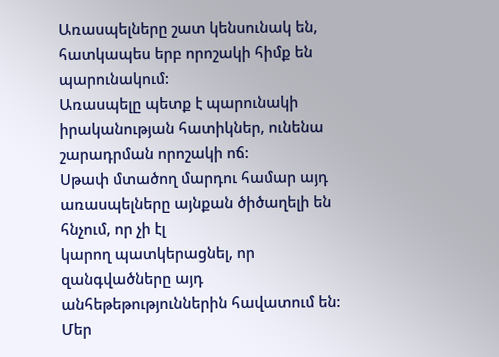Առասպելները շատ կենսունակ են, հատկապես երբ որոշակի հիմք են
պարունակում:
Առասպելը պետք է պարունակի իրականության հատիկներ, ունենա շարադրման որոշակի ոճ:
Սթափ մտածող մարդու համար այդ առասպելները այնքան ծիծաղելի են հնչում, որ չի էլ
կարող պատկերացնել, որ զանգվածները այդ անհեթեթություններին հավատում են:
Մեր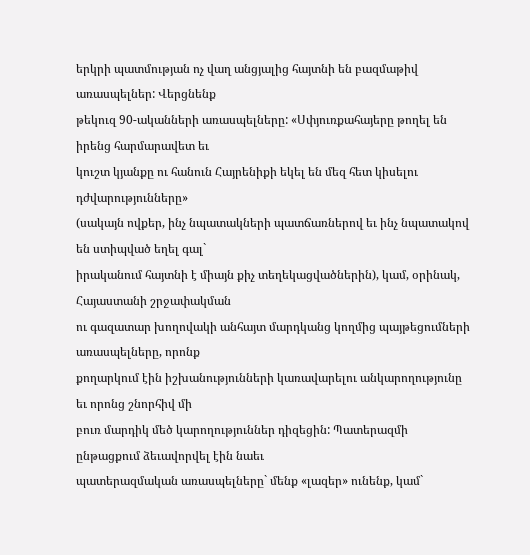երկրի պատմության ոչ վաղ անցյալից հայտնի են բազմաթիվ առասպելներ: Վերցնենք
թեկուզ 90-ականների առասպելները: «Սփյուռքահայերը թողել են իրենց հարմարավետ եւ
կուշտ կյանքը ու հանուն Հայրենիքի եկել են մեզ հետ կիսելու դժվարությունները»
(սակայն ովքեր, ինչ նպատակների պատճառներով եւ ինչ նպատակով են ստիպված եղել գալ`
իրականում հայտնի է միայն քիչ տեղեկացվածներին), կամ, օրինակ, Հայաստանի շրջափակման
ու գազատար խողովակի անհայտ մարդկանց կողմից պայթեցումների առասպելները, որոնք
քողարկում էին իշխանությունների կառավարելու անկարողությունը եւ որոնց շնորհիվ մի
բուռ մարդիկ մեծ կարողություններ դիզեցին: Պատերազմի ընթացքում ձեւավորվել էին նաեւ
պատերազմական առասպելները` մենք «լազեր» ունենք, կամ`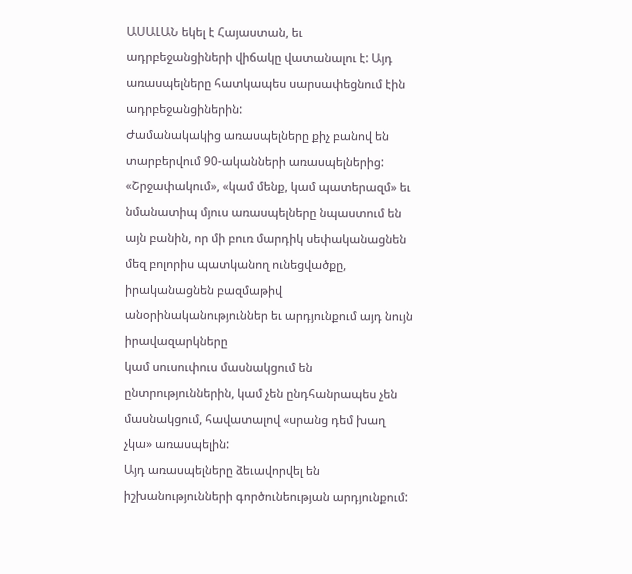ԱՍԱԼԱՆ եկել է Հայաստան, եւ
ադրբեջանցիների վիճակը վատանալու է: Այդ առասպելները հատկապես սարսափեցնում էին
ադրբեջանցիներին:
Ժամանակակից առասպելները քիչ բանով են տարբերվում 90-ականների առասպելներից:
«Շրջափակում», «կամ մենք, կամ պատերազմ» եւ նմանատիպ մյուս առասպելները նպաստում են
այն բանին, որ մի բուռ մարդիկ սեփականացնեն մեզ բոլորիս պատկանող ունեցվածքը,
իրականացնեն բազմաթիվ անօրինականություններ եւ արդյունքում այդ նույն իրավազարկները
կամ սուսուփուս մասնակցում են ընտրություններին, կամ չեն ընդհանրապես չեն
մասնակցում, հավատալով «սրանց դեմ խաղ չկա» առասպելին:
Այդ առասպելները ձեւավորվել են իշխանությունների գործունեության արդյունքում: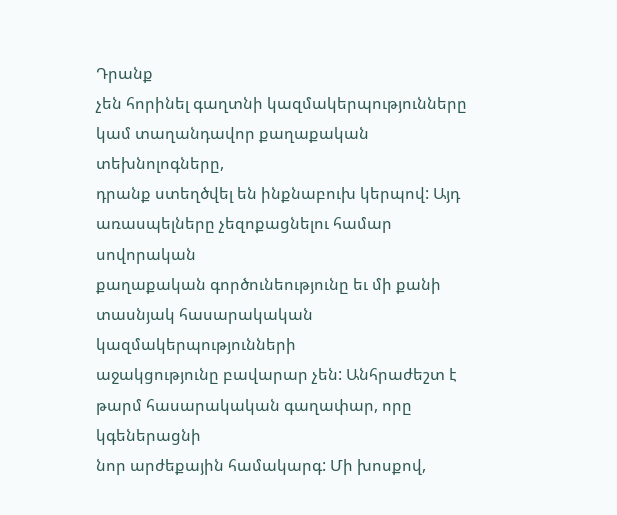Դրանք
չեն հորինել գաղտնի կազմակերպությունները կամ տաղանդավոր քաղաքական տեխնոլոգները,
դրանք ստեղծվել են ինքնաբուխ կերպով: Այդ առասպելները չեզոքացնելու համար սովորական
քաղաքական գործունեությունը եւ մի քանի տասնյակ հասարակական կազմակերպությունների
աջակցությունը բավարար չեն: Անհրաժեշտ է թարմ հասարակական գաղափար, որը կգեներացնի
նոր արժեքային համակարգ: Մի խոսքով,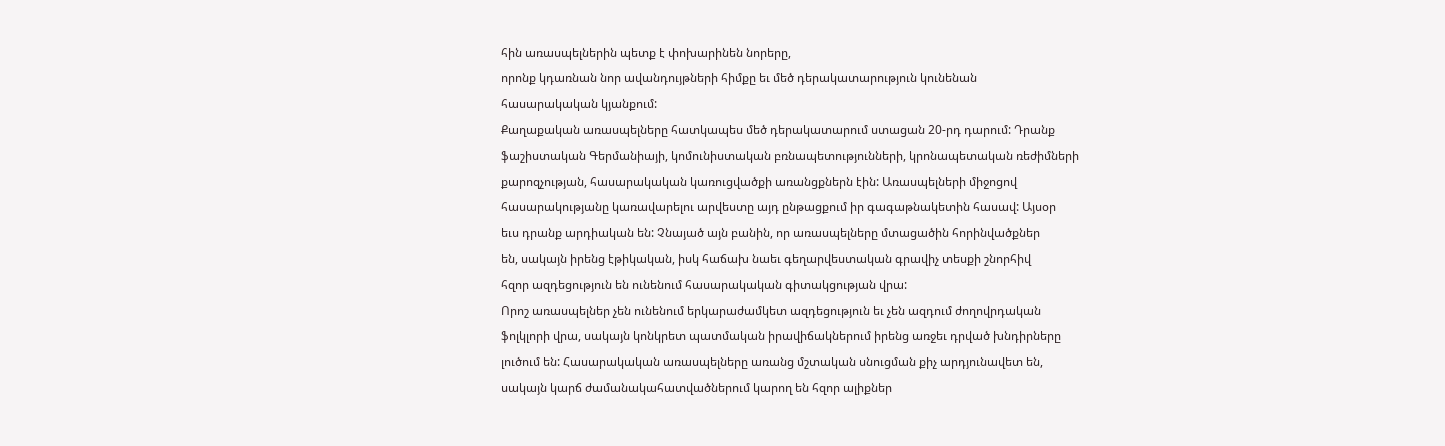հին առասպելներին պետք է փոխարինեն նորերը,
որոնք կդառնան նոր ավանդույթների հիմքը եւ մեծ դերակատարություն կունենան
հասարակական կյանքում:
Քաղաքական առասպելները հատկապես մեծ դերակատարում ստացան 20-րդ դարում: Դրանք
ֆաշիստական Գերմանիայի, կոմունիստական բռնապետությունների, կրոնապետական ռեժիմների
քարոզչության, հասարակական կառուցվածքի առանցքներն էին: Առասպելների միջոցով
հասարակությանը կառավարելու արվեստը այդ ընթացքում իր գագաթնակետին հասավ: Այսօր
եւս դրանք արդիական են: Չնայած այն բանին, որ առասպելները մտացածին հորինվածքներ
են, սակայն իրենց էթիկական, իսկ հաճախ նաեւ գեղարվեստական գրավիչ տեսքի շնորհիվ
հզոր ազդեցություն են ունենում հասարակական գիտակցության վրա:
Որոշ առասպելներ չեն ունենում երկարաժամկետ ազդեցություն եւ չեն ազդում ժողովրդական
ֆոլկլորի վրա, սակայն կոնկրետ պատմական իրավիճակներում իրենց առջեւ դրված խնդիրները
լուծում են: Հասարակական առասպելները առանց մշտական սնուցման քիչ արդյունավետ են,
սակայն կարճ ժամանակահատվածներում կարող են հզոր ալիքներ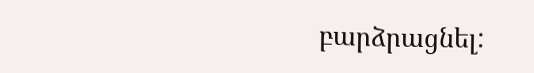բարձրացնել: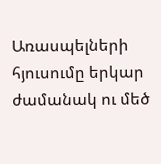Առասպելների
հյուսումը երկար ժամանակ ու մեծ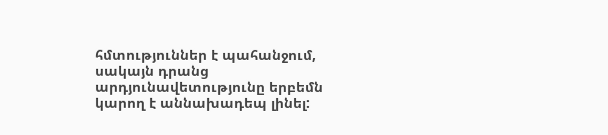հմտություններ է պահանջում, սակայն դրանց
արդյունավետությունը երբեմն կարող է աննախադեպ լինել: